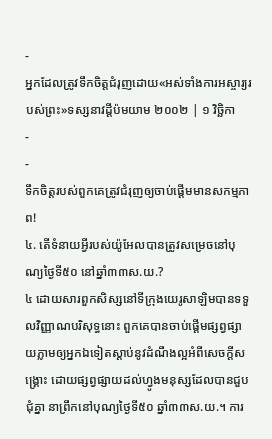-
អ្នកដែលត្រូវទឹកចិត្តជំរុញដោយ«អស់ទាំងការអស្ចារ្យរបស់ព្រះ»ទស្សនាវដ្ដីប៉មយាម ២០០២ | ១ វិច្ឆិកា
-
-
ទឹកចិត្តរបស់ពួកគេត្រូវជំរុញឲ្យចាប់ផ្ដើមមានសកម្មភាព!
៤. តើទំនាយអ្វីរបស់យ៉ូអែលបានត្រូវសម្រេចនៅបុណ្យថ្ងៃទី៥០ នៅឆ្នាំ៣៣ស.យ.?
៤ ដោយសារពួកសិស្សនៅទីក្រុងយេរូសាឡិមបានទទួលវិញ្ញាណបរិសុទ្ធនោះ ពួកគេបានចាប់ផ្ដើមផ្សព្វផ្សាយភ្លាមឲ្យអ្នកឯទៀតស្ដាប់នូវដំណឹងល្អអំពីសេចក្ដីសង្គ្រោះ ដោយផ្សព្វផ្សាយដល់ហ្វូងមនុស្សដែលបានជួបជុំគ្នា នាព្រឹកនៅបុណ្យថ្ងៃទី៥០ ឆ្នាំ៣៣ស.យ.។ ការ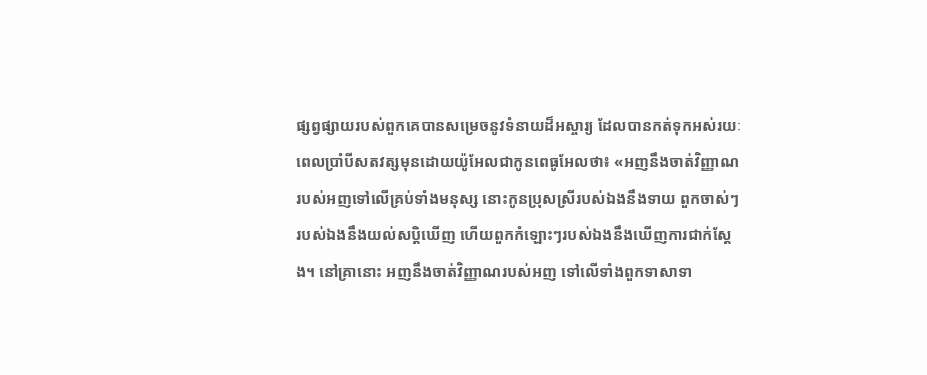ផ្សព្វផ្សាយរបស់ពួកគេបានសម្រេចនូវទំនាយដ៏អស្ចារ្យ ដែលបានកត់ទុកអស់រយៈពេលប្រាំបីសតវត្សមុនដោយយ៉ូអែលជាកូនពេធូអែលថា៖ «អញនឹងចាត់វិញ្ញាណរបស់អញទៅលើគ្រប់ទាំងមនុស្ស នោះកូនប្រុសស្រីរបស់ឯងនឹងទាយ ពួកចាស់ៗរបស់ឯងនឹងយល់សប្ដិឃើញ ហើយពួកកំឡោះៗរបស់ឯងនឹងឃើញការជាក់ស្តែង។ នៅគ្រានោះ អញនឹងចាត់វិញ្ញាណរបស់អញ ទៅលើទាំងពួកទាសាទា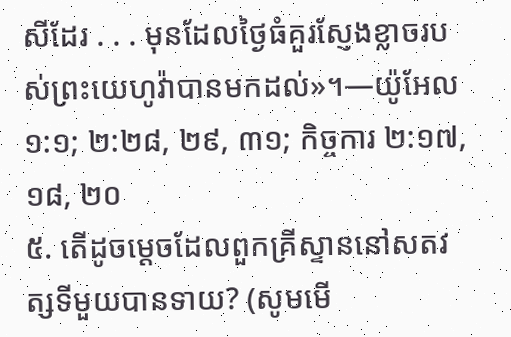សីដែរ . . . មុនដែលថ្ងៃធំគួរស្ញែងខ្លាចរបស់ព្រះយេហូវ៉ាបានមកដល់»។—យ៉ូអែល ១:១; ២:២៨, ២៩, ៣១; កិច្ចការ ២:១៧, ១៨, ២០
៥. តើដូចម្ដេចដែលពួកគ្រីស្ទាននៅសតវត្សទីមួយបានទាយ? (សូមមើ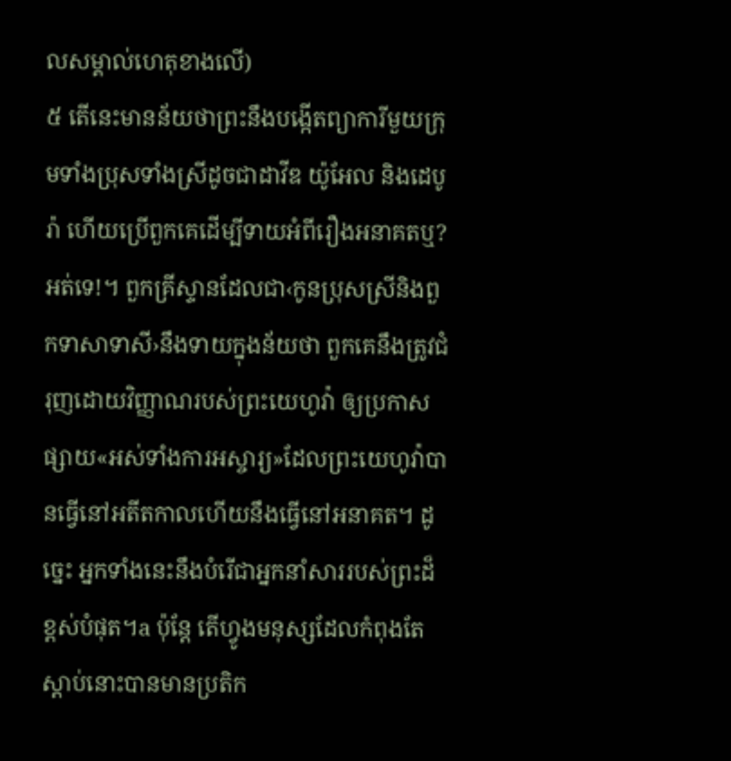លសម្គាល់ហេតុខាងលើ)
៥ តើនេះមានន័យថាព្រះនឹងបង្កើតព្យាការីមួយក្រុមទាំងប្រុសទាំងស្រីដូចជាដាវីឌ យ៉ូអែល និងដេបូរ៉ា ហើយប្រើពួកគេដើម្បីទាយអំពីរឿងអនាគតឬ? អត់ទេ!។ ពួកគ្រីស្ទានដែលជា‹កូនប្រុសស្រីនិងពួកទាសាទាសី›នឹងទាយក្នុងន័យថា ពួកគេនឹងត្រូវជំរុញដោយវិញ្ញាណរបស់ព្រះយេហូវ៉ា ឲ្យប្រកាសផ្សាយ«អស់ទាំងការអស្ចារ្យ»ដែលព្រះយេហូវ៉ាបានធ្វើនៅអតីតកាលហើយនឹងធ្វើនៅអនាគត។ ដូច្នេះ អ្នកទាំងនេះនឹងបំរើជាអ្នកនាំសាររបស់ព្រះដ៏ខ្ពស់បំផុត។a ប៉ុន្តែ តើហ្វូងមនុស្សដែលកំពុងតែស្ដាប់នោះបានមានប្រតិក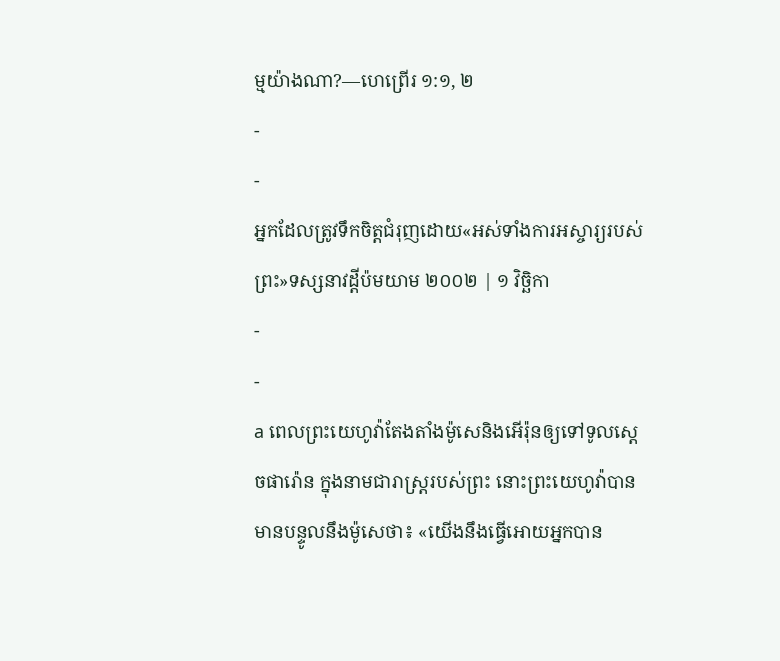ម្មយ៉ាងណា?—ហេព្រើរ ១:១, ២
-
-
អ្នកដែលត្រូវទឹកចិត្តជំរុញដោយ«អស់ទាំងការអស្ចារ្យរបស់ព្រះ»ទស្សនាវដ្ដីប៉មយាម ២០០២ | ១ វិច្ឆិកា
-
-
a ពេលព្រះយេហូវ៉ាតែងតាំងម៉ូសេនិងអើរ៉ុនឲ្យទៅទូលស្តេចផារ៉ោន ក្នុងនាមជារាស្ត្ររបស់ព្រះ នោះព្រះយេហូវ៉ាបានមានបន្ទូលនឹងម៉ូសេថា៖ «យើងនឹងធ្វើអោយអ្នកបាន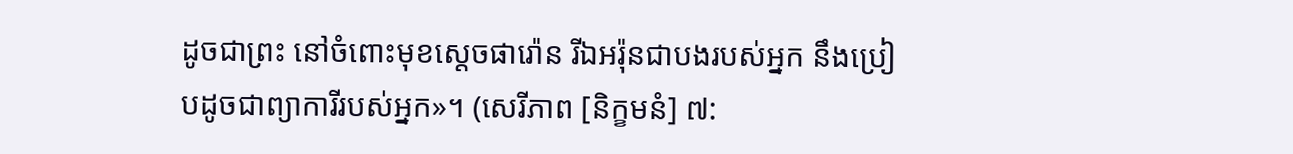ដូចជាព្រះ នៅចំពោះមុខស្តេចផារ៉ោន រីឯអរ៉ុនជាបងរបស់អ្នក នឹងប្រៀបដូចជាព្យាការីរបស់អ្នក»។ (សេរីភាព [និក្ខមនំ] ៧: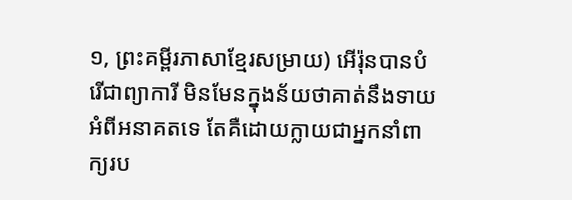១, ព្រះគម្ពីរភាសាខ្មែរសម្រាយ) អើរ៉ុនបានបំរើជាព្យាការី មិនមែនក្នុងន័យថាគាត់នឹងទាយអំពីអនាគតទេ តែគឺដោយក្លាយជាអ្នកនាំពាក្យរប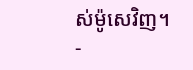ស់ម៉ូសេវិញ។
-